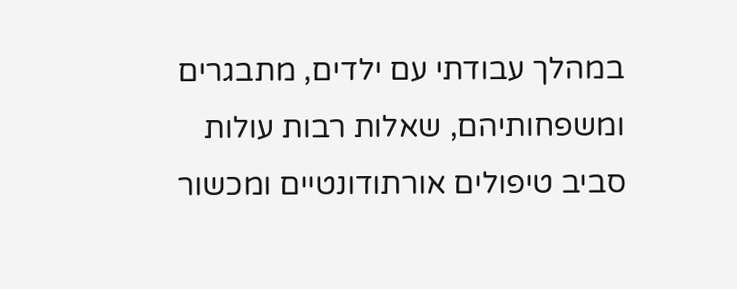במהלך עבודתי עם ילדים, מתבגרים ומשפחותיהם, שאלות רבות עולות סביב טיפולים אורתודונטיים ומכשור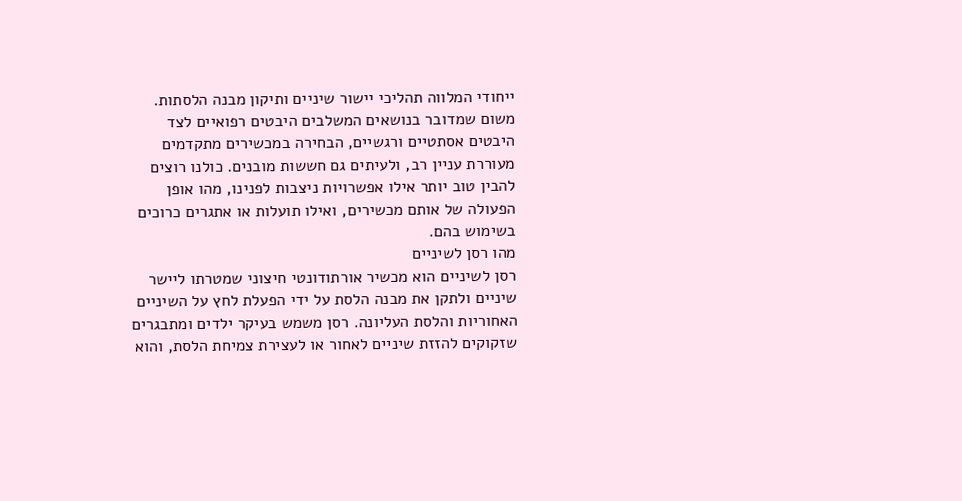ייחודי המלווה תהליכי יישור שיניים ותיקון מבנה הלסתות. משום שמדובר בנושאים המשלבים היבטים רפואיים לצד היבטים אסתטיים ורגשיים, הבחירה במכשירים מתקדמים מעוררת עניין רב, ולעיתים גם חששות מובנים. כולנו רוצים להבין טוב יותר אילו אפשרויות ניצבות לפנינו, מהו אופן הפעולה של אותם מכשירים, ואילו תועלות או אתגרים כרוכים בשימוש בהם.
מהו רסן לשיניים
רסן לשיניים הוא מכשיר אורתודונטי חיצוני שמטרתו ליישר שיניים ולתקן את מבנה הלסת על ידי הפעלת לחץ על השיניים האחוריות והלסת העליונה. רסן משמש בעיקר ילדים ומתבגרים שזקוקים להזזת שיניים לאחור או לעצירת צמיחת הלסת, והוא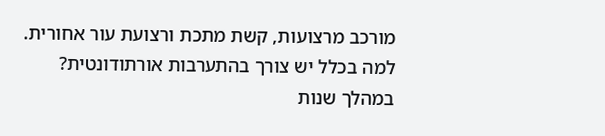מורכב מרצועות, קשת מתכת ורצועת עור אחורית.
למה בכלל יש צורך בהתערבות אורתודונטית?
במהלך שנות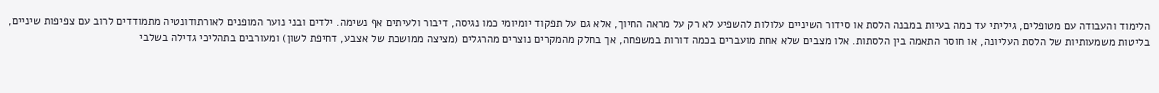הלימוד והעבודה עם מטופלים, גיליתי עד כמה בעיות במבנה הלסת או סידור השיניים עלולות להשפיע לא רק על מראה החיוך, אלא גם על תפקוד יומיומי כמו נגיסה, דיבור ולעיתים אף נשימה. ילדים ובני נוער המופנים לאורתודונטיה מתמודדים לרוב עם צפיפות שיניים, בליטות משמעותיות של הלסת העליונה, או חוסר התאמה בין הלסתות. אלו מצבים שלא אחת מועברים בכמה דורות במשפחה, אך בחלק מהמקרים נוצרים מהרגלים (מציצה ממושכת של אצבע, דחיפת לשון) ומעורבים בתהליכי גדילה בשלבי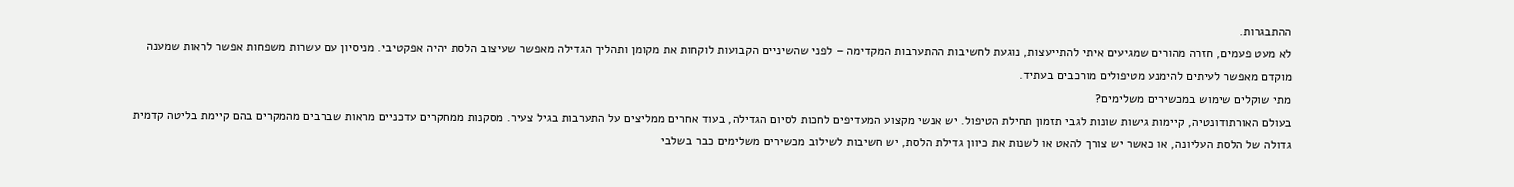ההתבגרות.
לא מעט פעמים, חזרה מהורים שמגיעים איתי להתייעצות, נוגעת לחשיבות ההתערבות המקדימה – לפני שהשיניים הקבועות לוקחות את מקומן ותהליך הגדילה מאפשר שעיצוב הלסת יהיה אפקטיבי. מניסיון עם עשרות משפחות אפשר לראות שמענה מוקדם מאפשר לעיתים להימנע מטיפולים מורכבים בעתיד.
מתי שוקלים שימוש במכשירים משלימים?
בעולם האורתודונטיה, קיימות גישות שונות לגבי תזמון תחילת הטיפול. יש אנשי מקצוע המעדיפים לחכות לסיום הגדילה, בעוד אחרים ממליצים על התערבות בגיל צעיר. מסקנות ממחקרים עדכניים מראות שברבים מהמקרים בהם קיימת בליטה קדמית גדולה של הלסת העליונה, או כאשר יש צורך להאט או לשנות את כיוון גדילת הלסת, יש חשיבות לשילוב מכשירים משלימים כבר בשלבי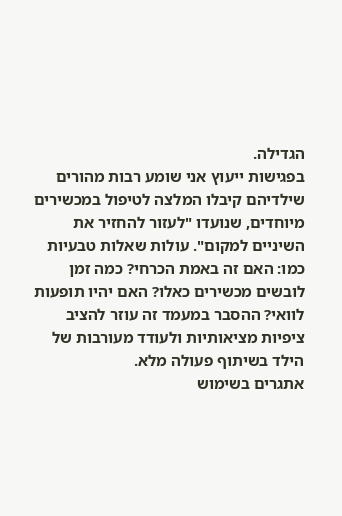הגדילה.
בפגישות ייעוץ אני שומע רבות מהורים שילדיהם קיבלו המלצה לטיפול במכשירים מיוחדים, שנועדו "לעזור להחזיר את השיניים למקום". עולות שאלות טבעיות כמו: האם זה באמת הכרחי? כמה זמן לובשים מכשירים כאלו? האם יהיו תופעות לוואי? ההסבר במעמד זה עוזר להציב ציפיות מציאותיות ולעודד מעורבות של הילד בשיתוף פעולה מלא.
אתגרים בשימוש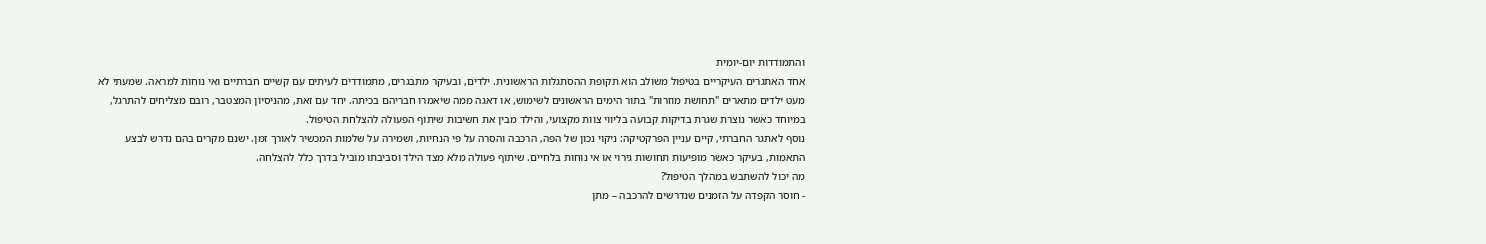והתמודדות יום-יומית
אחד האתגרים העיקריים בטיפול משולב הוא תקופת ההסתגלות הראשונית. ילדים, ובעיקר מתבגרים, מתמודדים לעיתים עם קשיים חברתיים ואי נוחות למראה. שמעתי לא מעט ילדים מתארים "תחושת מוזרות" בתור הימים הראשונים לשימוש, או דאגה ממה שיאמרו חבריהם בכיתה. יחד עם זאת, מהניסיון המצטבר, רובם מצליחים להתרגל, במיוחד כאשר נוצרת שגרת בדיקות קבועה בליווי צוות מקצועי, והילד מבין את חשיבות שיתוף הפעולה להצלחת הטיפול.
נוסף לאתגר החברתי, קיים עניין הפרקטיקה: ניקוי נכון של הפה, הרכבה והסרה על פי הנחיות, ושמירה על שלמות המכשיר לאורך זמן. ישנם מקרים בהם נדרש לבצע התאמות, בעיקר כאשר מופיעות תחושות גירוי או אי נוחות בלחיים. שיתוף פעולה מלא מצד הילד וסביבתו מוביל בדרך כלל להצלחה.
מה יכול להשתבש במהלך הטיפול?
- חוסר הקפדה על הזמנים שנדרשים להרכבה – מתן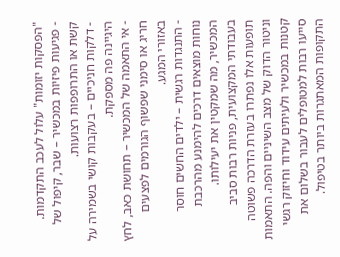"הפסקות יזומות" עלול לעכב התקדמות.
- פגיעות פיזיות במכשיר – שבר, קיפול של קשת או התרופפות רצועות.
- דלקות חניכיים – בעקבות קושי בשמירה על היגיינה פה מספקת.
- אי התאמה של המכשיר – תחושת כאב, לחץ חריג או סימני שפשוף הגורמים לפצעים באזורי המגע.
- התנגדות רגשית – ילדים החשים חוסר נוחות מוצאים דרכים להימנע מהרכבת המכשיר, מה שמקטין את יעילותו.
בעבודתי המקצועית, פניות רבות סביב תופעות אלו נפתרו בעזרת הדרכה פשוטה וניטור הדוק של מצב השיניים והפה. התאמות קטנות במכשיר ולעיתים עידוד וחיזוק רגשי סייעו רבות למטופלים לעבור בשלום את התקופות המאתגרות ביותר בטיפול.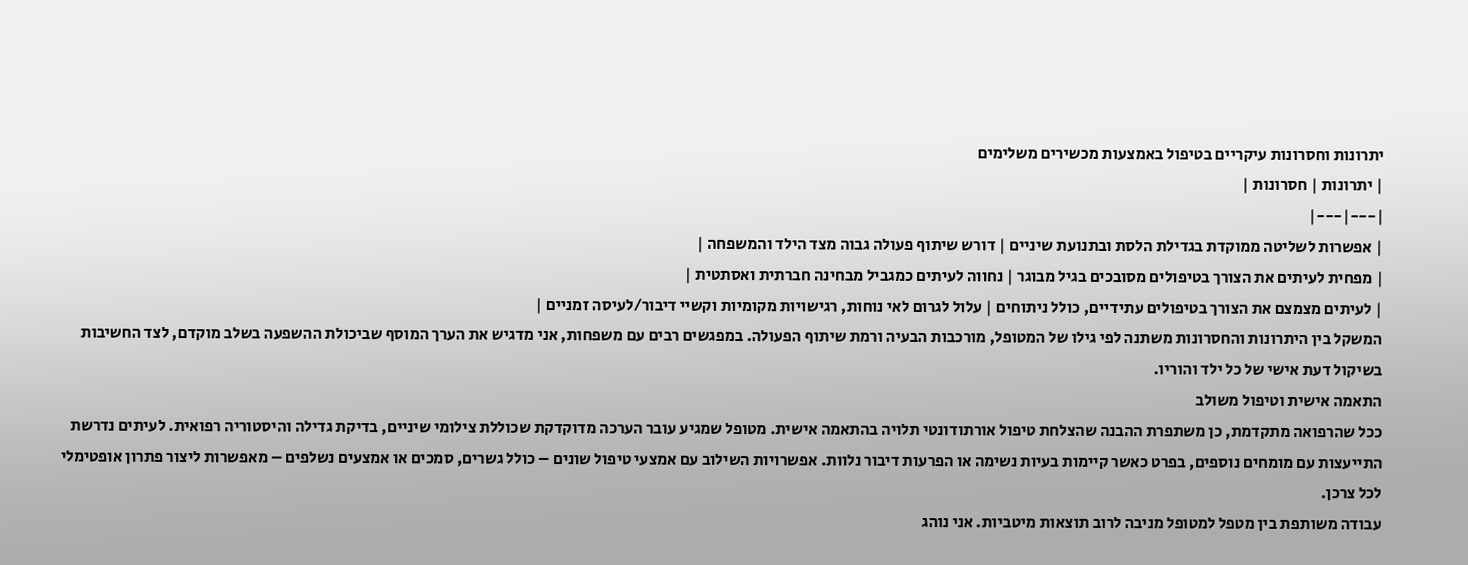יתרונות וחסרונות עיקריים בטיפול באמצעות מכשירים משלימים
| יתרונות | חסרונות |
|---|---|
| אפשרות לשליטה ממוקדת בגדילת הלסת ובתנועת שיניים | דורש שיתוף פעולה גבוה מצד הילד והמשפחה |
| מפחית לעיתים את הצורך בטיפולים מסובכים בגיל מבוגר | נחווה לעיתים כמגביל מבחינה חברתית ואסתטית |
| לעיתים מצמצם את הצורך בטיפולים עתידיים, כולל ניתוחים | עלול לגרום לאי נוחות, רגישויות מקומיות וקשיי דיבור/לעיסה זמניים |
המשקל בין היתרונות והחסרונות משתנה לפי גילו של המטופל, מורכבות הבעיה ורמת שיתוף הפעולה. במפגשים רבים עם משפחות, אני מדגיש את הערך המוסף שביכולת ההשפעה בשלב מוקדם, לצד החשיבות בשיקול דעת אישי של כל ילד והוריו.
התאמה אישית וטיפול משולב
ככל שהרפואה מתקדמת, כן משתפרת ההבנה שהצלחת טיפול אורתודונטי תלויה בהתאמה אישית. מטופל שמגיע עובר הערכה מדוקדקת שכוללת צילומי שיניים, בדיקת גדילה והיסטוריה רפואית. לעיתים נדרשת התייעצות עם מומחים נוספים, בפרט כאשר קיימות בעיות נשימה או הפרעות דיבור נלוות. אפשרויות השילוב עם אמצעי טיפול שונים – כולל גשרים, סמכים או אמצעים נשלפים – מאפשרות ליצור פתרון אופטימלי לכל צרכן.
עבודה משותפת בין מטפל למטופל מניבה לרוב תוצאות מיטביות. אני נוהג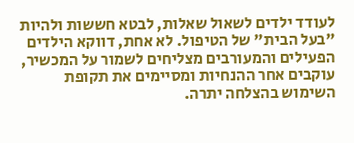לעודד ילדים לשאול שאלות, לבטא חששות ולהיות "בעל הבית" של הטיפול. לא אחת, דווקא הילדים הפעילים והמעורבים מצליחים לשמור על המכשיר, עוקבים אחר ההנחיות ומסיימים את תקופת השימוש בהצלחה יתרה.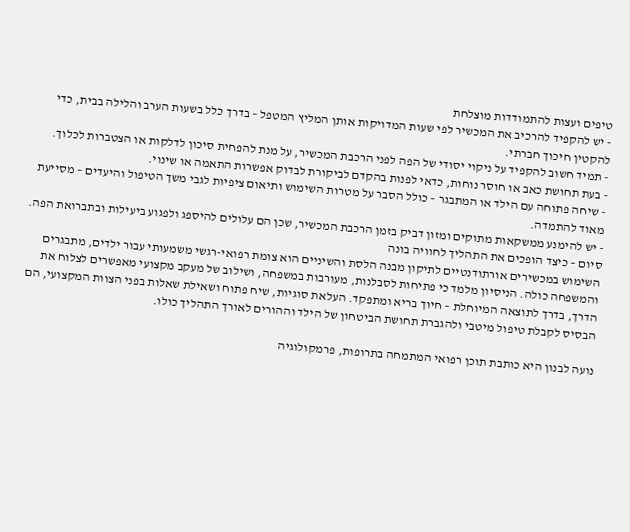טיפים ועצות להתמודדות מוצלחת
- יש להקפיד להרכיב את המכשיר לפי שעות המדויקות אותן המליץ המטפל – בדרך כלל בשעות הערב והלילה בבית, כדי להקטין חיכוך חברתי.
- תמיד חשוב להקפיד על ניקוי יסודי של הפה לפני הרכבת המכשיר, על מנת להפחית סיכון לדלקות או הצטברות לכלוך.
- בעת תחושת כאב או חוסר נוחות, כדאי לפנות בהקדם לביקורת לבדוק אפשרות התאמה או שינוי.
- שיחה פתוחה עם הילד או המתבגר – כולל הסבר על מטרות השימוש ותיאום ציפיות לגבי משך הטיפול והיעדים – מסייעת מאוד להתמדה.
- יש להימנע ממשקאות מתוקים ומזון דביק בזמן הרכבת המכשיר, שכן הם עלולים להיספג ולפגוע ביעילות ובתברואת הפה.
סיום – כיצד הופכים את התהליך לחוויה בונה
השימוש במכשירים אורתודנטיים לתיקון מבנה הלסת והשיניים הוא צומת רפואי-רגשי משמעותי עבור ילדים, מתבגרים והמשפחה כולה. הניסיון מלמד כי פתיחות לסבלנות, מעורבות במשפחה, ושילוב של מעקב מקצועי מאפשרים לצלוח את הדרך, בדרך לתוצאה המיוחלת – חיוך בריא ומתפקד. העלאת סוגיות, שיח פתוח ושאילת שאלות בפני הצוות המקצועי, הם הבסיס לקבלת טיפול מיטבי ולהגברת תחושת הביטחון של הילד וההורים לאורך התהליך כולו.

נועה לבנון היא כותבת תוכן רפואי המתמחה בתרופות, פרמקולוגיה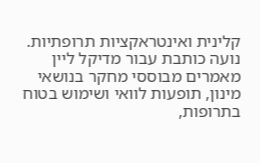קלינית ואינטראקציות תרופתיות. נועה כותבת עבור מדיקל ליין מאמרים מבוססי מחקר בנושאי מינון, תופעות לוואי ושימוש בטוח בתרופות,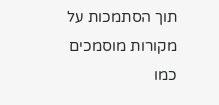תוך הסתמכות על מקורות מוסמכים כמו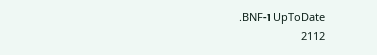UpToDate ו-BNF.
2112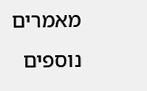מאמרים נוספים